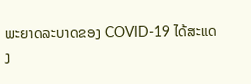ພະຍາດລະບາດຂອງ COVID-19 ໄດ້ສະແດງ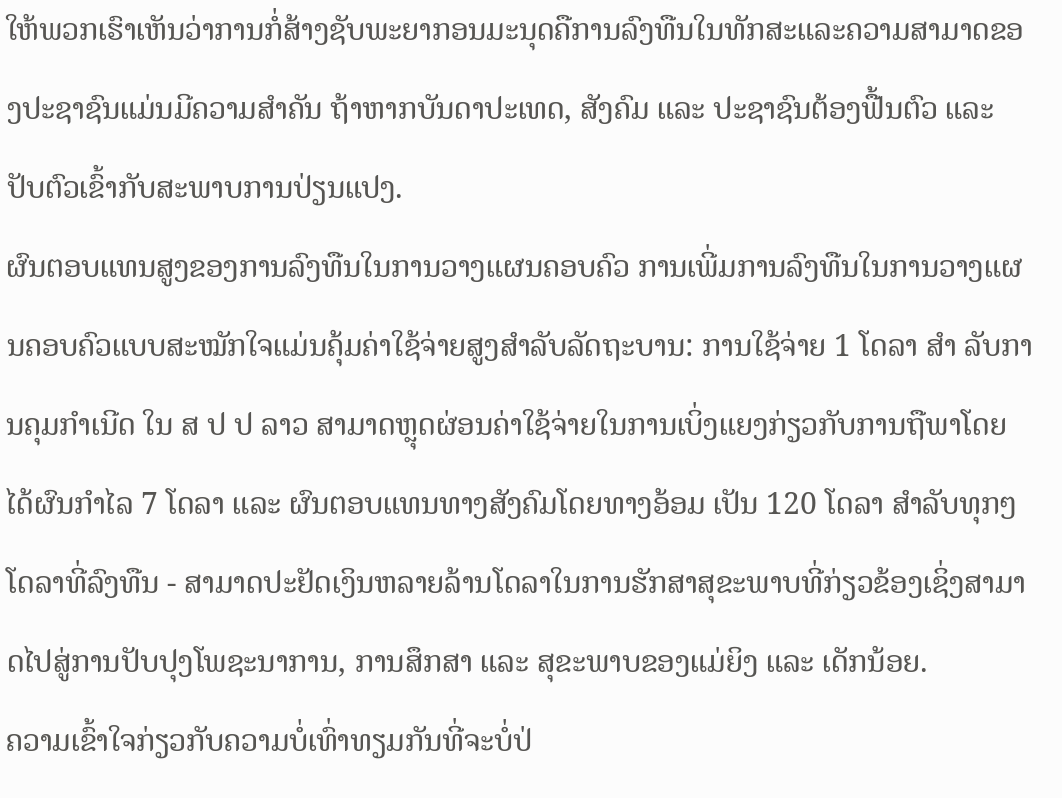ໃຫ້ພວກເຮົາເຫັນວ່າການກໍ່ສ້າງຊັບພະຍາກອນມະນຸດຄືການລົງທືນໃນທັກສະແລະຄວາມສາມາດຂອງປະຊາຊົນແມ່ນມີຄວາມສຳຄັນ ຖ້າຫາກບັນດາປະເທດ, ສັງຄົມ ແລະ ປະຊາຊົນຕ້ອງຟື້ນຕົວ ແລະ ປັບຕົວເຂົ້າກັບສະພາບການປ່ຽນແປງ.
ຜົນຕອບແທນສູງຂອງການລົງທືນໃນການວາງແຜນຄອບຄົວ ການເພີ່ມການລົງທືນໃນການວາງແຜນຄອບຄົວແບບສະໝັກໃຈແມ່ນຄຸ້ມຄ່າໃຊ້ຈ່າຍສູງສຳລັບລັດຖະບານ: ການໃຊ້ຈ່າຍ 1 ໂດລາ ສຳ ລັບການຄຸມກຳເນີດ ໃນ ສ ປ ປ ລາວ ສາມາດຫຼຸດຜ່ອນຄ່າໃຊ້ຈ່າຍໃນການເບິ່ງແຍງກ່ຽວກັບການຖືພາໂດຍໄດ້ຜົນກຳໄລ 7 ໂດລາ ແລະ ຜົນຕອບແທນທາງສັງຄົມໂດຍທາງອ້ອມ ເປັນ 120 ໂດລາ ສຳລັບທຸກໆໂດລາທີ່ລົງທືນ - ສາມາດປະຢັດເງິນຫລາຍລ້ານໂດລາໃນການຮັກສາສຸຂະພາບທີ່ກ່ຽວຂ້ອງເຊິ່ງສາມາດໄປສູ່ການປັບປຸງໂພຊະນາການ, ການສຶກສາ ແລະ ສຸຂະພາບຂອງແມ່ຍິງ ແລະ ເດັກນ້ອຍ.
ຄວາມເຂົ້າໃຈກ່ຽວກັບຄວາມບໍ່ເທົ່າທຽມກັນທີ່ຈະບໍ່ປ່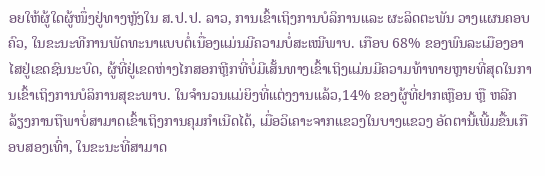ອຍໃຫ້ຜູ້ໃດຜູ້ໜຶ່ງຢູ່ທາງຫຼັງໃນ ສ.ປ.ປ. ລາວ, ການເຂົ້າເຖິງການບໍລິການແລະ ຜະລິດຕະພັນ ວາງແຜນຄອບຄົວ, ໃນຂະນະທີການພັດທະນາແບບຕໍ່ເນື່ອງແມ່ນມີຄວາມບໍ່ສະເໝີພາບ. ເກືອບ 68% ຂອງພົນລະເມືອງອາໄສຢູ່ເຂດຊົນນະບົດ, ຜູ້ທີ່ຢູ່ເຂດຫ່າງໄກສອກຫຼີກທີ່ບໍ່ມີເສັ້ນທາງເຂົ້າເຖິງແມ່ນມີຄວາມທ້າທາຍຫຼາຍທີ່ສຸດໃນການເຂົ້າເຖິງການບໍລິການສຸຂະພາບ. ໃນຈຳນວນແມ່ຍິງທີ່ແຕ່ງງານແລ້ວ,14% ຂອງຜູ້ທີ່ຢາກເຫຼືອນ ຫຼື ຫລີກລ້ຽງການຖືພາບໍ່ສາມາດເຂົ້າເຖິງການຄຸມກຳເນີດໄດ້, ເມື່ອວິເຄາະຈາກແຂວງໃນບາງແຂວງ ອັດຕານີ້ເພີ້ມຂື້ນເກືອບສອງເທົ່າ, ໃນຂະນະທີ່ສາມາດ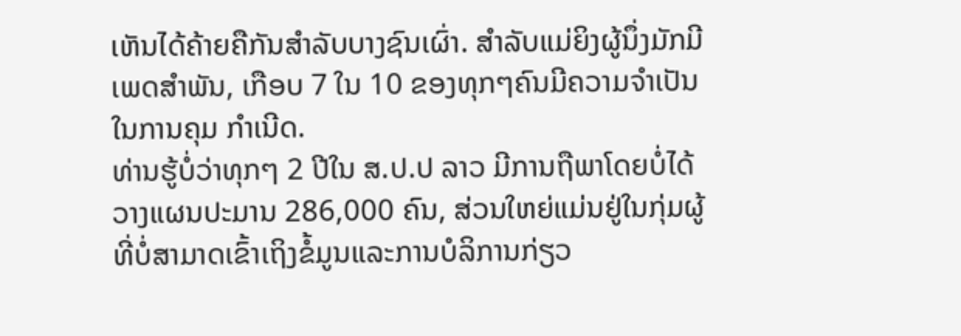ເຫັນໄດ້ຄ້າຍຄືກັນສຳລັບບາງຊົນເຜົ່າ. ສຳລັບແມ່ຍິງຜູ້ນຶ່ງມັກມີເພດສຳພັນ, ເກືອບ 7 ໃນ 10 ຂອງທຸກໆຄົນມີຄວາມຈຳເປັນໃນການຄຸມ ກຳເນີດ.
ທ່ານຮູ້ບໍ່ວ່າທຸກໆ 2 ປີໃນ ສ.ປ.ປ ລາວ ມີການຖືພາໂດຍບໍ່ໄດ້ວາງແຜນປະມານ 286,000 ຄົນ, ສ່ວນໃຫຍ່ແມ່ນຢູ່ໃນກຸ່ມຜູ້ທີ່ບໍ່ສາມາດເຂົ້າເຖິງຂໍ້ມູນແລະການບໍລິການກ່ຽວ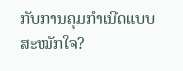ກັບການຄຸມກຳເນີດແບບສະໝັກໃຈ?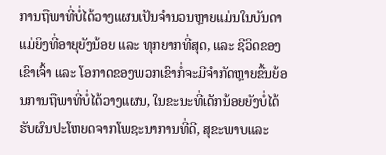ການຖືພາທີ່ບໍ່ໄດ້ວາງແຜນເປັນຈຳນວນຫຼາຍແມ່ນໃນບັນດາແມ່ຍິງທີ່ອາຍຸຍັງນ້ອຍ ແລະ ທຸກຍາກທີ່ສຸດ, ແລະ ຊີວິດຂອງເຂົາເຈົ້າ ແລະ ໂອກາດຂອງພວກເຂົາກໍ່ຈະມີຈຳກັດຫຼາຍຂື້ນຍ້ອນການຖືພາທີ່ບໍ່ໄດ້ວາງແຜນ, ໃນຂະນະທີ່ເດັກນ້ອຍຍັງບໍ່ໄດ້ຮັບຜົນປະໂຫຍດຈາກໂພຊະນາການທີ່ດີ, ສຸຂະພາບແລະ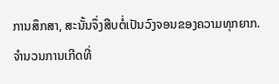ການສຶກສາ, ສະນັ້ນຈຶ່ງສືບຕໍ່ເປັນວົງຈອນຂອງຄວາມທຸກຍາກ. ຈຳນວນການເກີດທີ່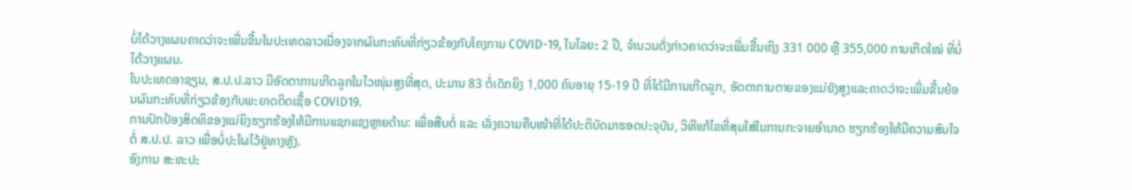ບໍ່ໄດ້ວາງແຜນຄາດວ່າຈະເພີ່ມຂື້ນໃນປະເທດລາວເນື່ອງຈາກຜົນກະທົບທີ່ກ່ຽວຂ້ອງກັບໂຄງການ COVID-19, ໃນໄລຍະ 2 ປີ, ຈຳນວນດັ່ງກ່າວຄາດວ່າຈະເພີ່ມຂື້ນເຖິງ 331 000 ຫຼື 355,000 ການເກີດໃໝ່ ທີ່ບໍ່ໄດ້ວາງແຜນ.
ໃນປະເທດອາຊຽນ, ສ.ປ.ປ.ລາວ ມີອັດຕາການເກີດລູກໃນໄວໜຸ່ມສູງທີ່ສຸດ, ປະມານ 83 ຕໍ່ເດັກຍິງ 1,000 ຄົນອາຍຸ 15-19 ປີ ທີ່ໄດ້ມີການເກີດລູກ, ອັດຕາການຕາຍຂອງແມ່ຍັງສູງແລະຄາດວ່າຈະເພີ່ມຂື້ນຍ້ອນຜົນກະທົບທີ່ກ່ຽວຂ້ອງກັບພະຍາດຕິດເຊື້ອ COVID19.
ການປົກປ້ອງສິດທິຂອງແມ່ຍິງຮຽກຮ້ອງໃຫ້ມີການແຊກແຊງຫຼາຍດ້ານ: ເພື່ອສືບຕໍ່ ແລະ ເລັ່ງຄວາມຄືບໜ້າທີ່ໄດ້ປະຕິບັດມາຮອດປະຈຸບັນ, ວິທີແກ້ໄຂທີ່ສຸມໃສ່ໃນການກະຈາຍອຳນາດ ຮຽກຮ້ອງໃຫ້ມີຄວາມສົນໃຈຕໍ່ ສ.ປ.ປ. ລາວ ເພື່ອບໍ່ປະໃຜໄວ້ຢູ່ທາງຫຼັງ.
ອົງການ ສະຫະປະ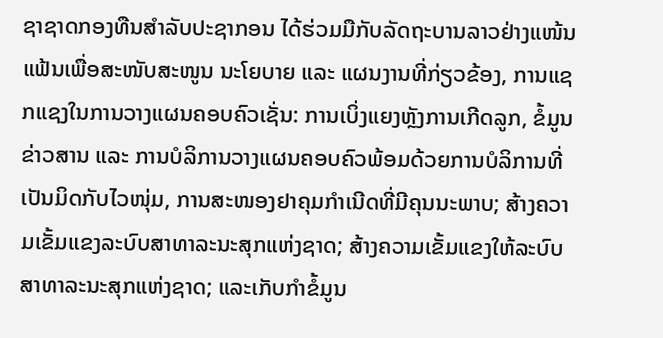ຊາຊາດກອງທືນສຳລັບປະຊາກອນ ໄດ້ຮ່ວມມືກັບລັດຖະບານລາວຢ່າງແໜ້ນແຟ້ນເພື່ອສະໜັບສະໜູນ ນະໂຍບາຍ ແລະ ແຜນງານທີ່ກ່ຽວຂ້ອງ, ການແຊກແຊງໃນການວາງແຜນຄອບຄົວເຊັ່ນ: ການເບິ່ງແຍງຫຼັງການເກີດລູກ, ຂໍ້ມູນຂ່າວສານ ແລະ ການບໍລິການວາງແຜນຄອບຄົວພ້ອມດ້ວຍການບໍລິການທີ່ເປັນມິດກັບໄວໜຸ່ມ, ການສະໜອງຢາຄຸມກຳເນີດທີ່ມີຄຸນນະພາບ; ສ້າງຄວາມເຂັ້ມແຂງລະບົບສາທາລະນະສຸກແຫ່ງຊາດ; ສ້າງຄວາມເຂັ້ມແຂງໃຫ້ລະບົບສາທາລະນະສຸກແຫ່ງຊາດ; ແລະເກັບກຳຂໍ້ມູນ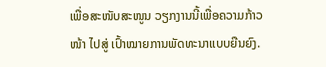ເພື່ອສະໜັບສະໜູນ ວຽກງານນີ້ເພື່ອຄວາມກ້າວໜ້າ ໄປສູ່ ເປົ້າໝາຍການພັດທະນາແບບຍືນຍົງ.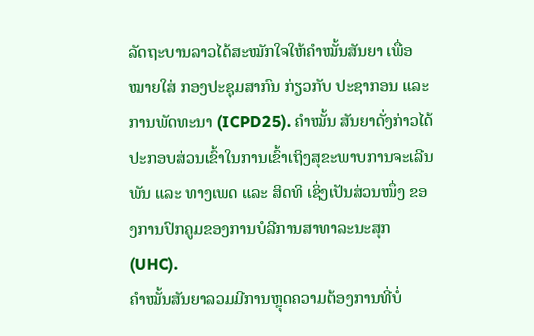ລັດຖະບານລາວໄດ້ສະໝັກໃຈໃຫ້ຄຳໝັ້ນສັນຍາ ເພື່ອໝາຍໃສ່ ກອງປະຊຸມສາກົນ ກ່ຽວກັບ ປະຊາກອນ ແລະ ການພັດທະນາ (ICPD25). ຄຳໝັ້ນ ສັນຍາດັ່ງກ່າວໄດ້ປະກອບສ່ວນເຂົ້າໃນການເຂົ້າເຖິງສຸຂະພາບການຈະເລີນພັນ ແລະ ທາງເພດ ແລະ ສິດທິ ເຊິ່ງເປັນສ່ວນໜຶ່ງ ຂອງການປົກຄູມຂອງການບໍລີການສາທາລະນະສຸກ (UHC).
ຄຳໝັ້ນສັນຍາລວມມີການຫຼຸດຄວາມຕ້ອງການທີ່ບໍ່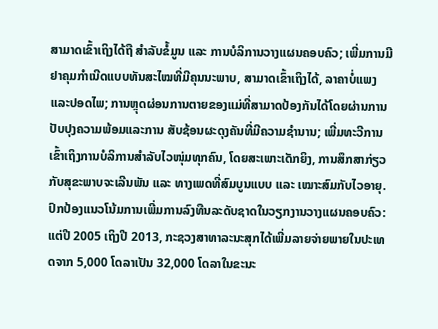ສາມາດເຂົ້າເຖິງໄດ້ຖື ສຳລັບຂໍ້ມູນ ແລະ ການບໍລິການວາງແຜນຄອບຄົວ; ເພີ່ມການມີຢາຄຸມກຳເນີດແບບທັນສະໄໝທີ່ມີຄຸນນະພາບ, ສາມາດເຂົ້າເຖິງໄດ້, ລາຄາບໍ່ແພງແລະປອດໄພ; ການຫຼຸດຜ່ອນການຕາຍຂອງແມ່ທີ່ສາມາດປ້ອງກັນໄດ້ໂດຍຜ່ານການປັບປຸງຄວາມພ້ອມແລະການ ສັບຊ້ອນຜະດຸງຄັນທີ່ມີຄວາມຊຳນານ; ເພີ່ມທະວີການເຂົ້າເຖິງການບໍລິການສຳລັບໄວໜຸ່ມທຸກຄົນ, ໂດຍສະເພາະເດັກຍິງ, ການສຶກສາກ່ຽວກັບສຸຂະພາບຈະເລີນພັນ ແລະ ທາງເພດທີ່ສົມບູນແບບ ແລະ ເໝາະສົມກັບໄວອາຍຸ.
ປົກປ້ອງແນວໂນ້ມການເພີ່ມການລົງທືນລະດັບຊາດໃນວຽກງານວາງແຜນຄອບຄົວ: ແຕ່ປີ 2005 ເຖິງປີ 2013, ກະຊວງສາທາລະນະສຸກໄດ້ເພີ່ມລາຍຈ່າຍພາຍໃນປະເທດຈາກ 5,000 ໂດລາເປັນ 32,000 ໂດລາໃນຂະນະ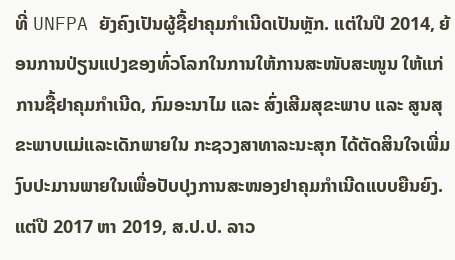ທີ່ UNFPA ຍັງຄົງເປັນຜູ້ຊື້ຢາຄຸມກຳເນີດເປັນຫຼັກ. ແຕ່ໃນປີ 2014, ຍ້ອນການປ່ຽນແປງຂອງທົ່ວໂລກໃນການໃຫ້ການສະໜັບສະໜູນ ໃຫ້ແກ່ການຊື້ຢາຄຸມກຳເນີດ, ກົມອະນາໄມ ແລະ ສົ່ງເສີມສຸຂະພາບ ແລະ ສູນສຸຂະພາບແມ່ແລະເດັກພາຍໃນ ກະຊວງສາທາລະນະສຸກ ໄດ້ຕັດສິນໃຈເພີ່ມງົບປະມານພາຍໃນເພື່ອປັບປຸງການສະໜອງຢາຄຸມກຳເນີດແບບຍືນຍົງ.
ແຕ່ປີ 2017 ຫາ 2019, ສ.ປ.ປ. ລາວ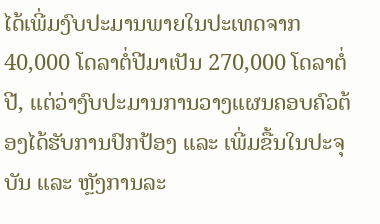ໄດ້ເພີ່ມງົບປະມານພາຍໃນປະເທດຈາກ 40,000 ໂດລາຕໍ່ປີມາເປັນ 270,000 ໂດລາຕໍ່ປີ, ແຕ່ວ່າງົບປະມານການວາງແຜນຄອບຄົວຕ້ອງໄດ້ຮັບການປົກປ້ອງ ແລະ ເພີ່ມຂື້ນໃນປະຈຸບັນ ແລະ ຫຼັງການລະ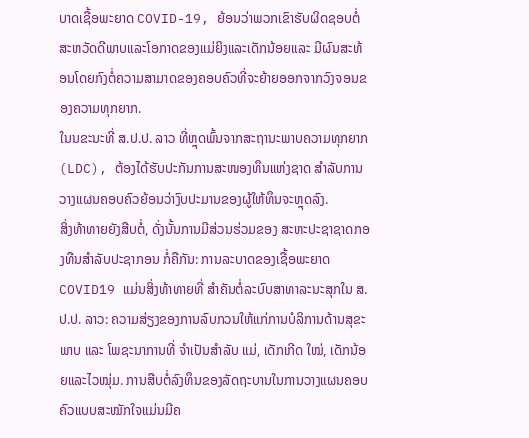ບາດເຊື້ອພະຍາດ COVID-19, ຍ້ອນວ່າພວກເຂົາຮັບຜິດຊອບຕໍ່ສະຫວັດດີພາບແລະໂອກາດຂອງແມ່ຍິງແລະເດັກນ້ອຍແລະ ມີຜົນສະທ້ອນໂດຍກົງຕໍ່ຄວາມສາມາດຂອງຄອບຄົວທີ່ຈະຍ້າຍອອກຈາກວົງຈອນຂອງຄວາມທຸກຍາກ.
ໃນນຂະນະທີ່ ສ.ປ.ປ. ລາວ ທີ່ຫຼຸດພົ້ນຈາກສະຖານະພາບຄວາມທຸກຍາກ (LDC), ຕ້ອງໄດ້ຮັບປະກັນການສະໜອງທຶນແຫ່ງຊາດ ສຳລັບການວາງແຜນຄອບຄົວຍ້ອນວ່າງົບປະມານຂອງຜູ້ໃຫ້ທຶນຈະຫຼຸດລົງ.
ສິ່ງທ້າທາຍຍັງສືບຕໍ່, ດັ່ງນັ້ນການມີສ່ວນຮ່ວມຂອງ ສະຫະປະຊາຊາດກອງທືນສຳລັບປະຊາກອນ ກໍ່ຄືກັນ: ການລະບາດຂອງເຊື້ອພະຍາດCOVID19 ແມ່ນສິ່ງທ້າທາຍທີ່ ສຳຄັນຕໍ່ລະບົບສາທາລະນະສຸກໃນ ສ.ປ.ປ. ລາວ: ຄວາມສ່ຽງຂອງການລົບກວນໃຫ້ແກ່ການບໍລິການດ້ານສຸຂະພາບ ແລະ ໂພຊະນາການທີ່ ຈຳເປັນສຳລັບ ແມ່, ເດັກເກີດ ໃໝ່, ເດັກນ້ອຍແລະໄວໝຸ່ມ. ການສືບຕໍ່ລົງທຶນຂອງລັດຖະບານໃນການວາງແຜນຄອບຄົວແບບສະໝັກໃຈແມ່ນມີຄ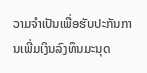ວາມຈຳເປັນເພື່ອຮັບປະກັນການເພີ່ມເງິນລົງທຶນມະນຸດ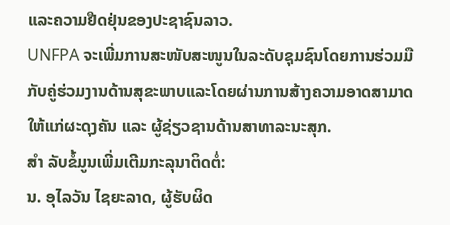ແລະຄວາມຢືດຢຸ່ນຂອງປະຊາຊົນລາວ.
UNFPA ຈະເພີ່ມການສະໜັບສະໜູນໃນລະດັບຊຸມຊົນໂດຍການຮ່ວມມືກັບຄູ່ຮ່ວມງານດ້ານສຸຂະພາບແລະໂດຍຜ່ານການສ້າງຄວາມອາດສາມາດໃຫ້ແກ່ຜະດຸງຄັນ ແລະ ຜູ້ຊ່ຽວຊານດ້ານສາທາລະນະສຸກ.
ສຳ ລັບຂໍ້ມູນເພີ່ມເຕີມກະລຸນາຕິດຕໍ່:
ນ. ອຸໄລວັນ ໄຊຍະລາດ, ຜູ້ຮັບຜິດ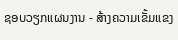ຊອບວຽກແຜນງານ - ສ້າງຄວາມເຂັ້ມແຂງ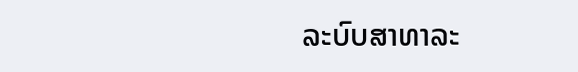ລະບົບສາທາລະ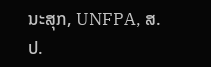ນະສຸກ, UNFPA, ສ.ປ.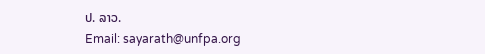ປ. ລາວ.
Email: sayarath@unfpa.org